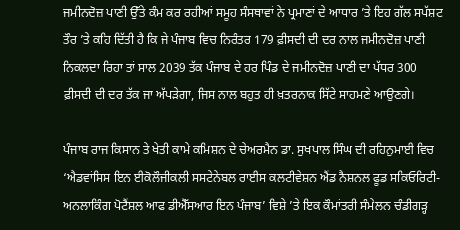ਜਮੀਨਦੋਜ਼ ਪਾਣੀ ਉੱਤੇ ਕੰਮ ਕਰ ਰਹੀਆਂ ਸਮੂਹ ਸੰਸਥਾਵਾਂ ਨੇ ਪ੍ਰਮਾਣਾਂ ਦੇ ਆਧਾਰ ’ਤੇ ਇਹ ਗੱਲ ਸਪੱਸ਼ਟ ਤੌਰ ’ਤੇ ਕਹਿ ਦਿੱਤੀ ਹੈ ਕਿ ਜੇ ਪੰਜਾਬ ਵਿਚ ਨਿਰੰਤਰ 179 ਫ਼ੀਸਦੀ ਦੀ ਦਰ ਨਾਲ ਜਮੀਨਦੋਜ਼ ਪਾਣੀ ਨਿਕਲਦਾ ਰਿਹਾ ਤਾਂ ਸਾਲ 2039 ਤੱਕ ਪੰਜਾਬ ਦੇ ਹਰ ਪਿੰਡ ਦੇ ਜਮੀਨਦੋਜ਼ ਪਾਣੀ ਦਾ ਪੱਧਰ 300 ਫ਼ੀਸਦੀ ਦੀ ਦਰ ਤੱਕ ਜਾ ਅੱਪੜੇਗਾ, ਜਿਸ ਨਾਲ ਬਹੁਤ ਹੀ ਖ਼ਤਰਨਾਕ ਸਿੱਟੇ ਸਾਹਮਣੇ ਆਉਣਗੇ।

ਪੰਜਾਬ ਰਾਜ ਕਿਸਾਨ ਤੇ ਖੇਤੀ ਕਾਮੇ ਕਮਿਸ਼ਨ ਦੇ ਚੇਅਰਮੈਨ ਡਾ. ਸੁਖਪਾਲ ਸਿੰਘ ਦੀ ਰਹਿਨੁਮਾਈ ਵਿਚ ‘ਐਡਵਾਂਸਿਸ ਇਨ ਈਕੋਲੌਜੀਕਲੀ ਸਸਟੇਨੇਬਲ ਰਾਈਸ ਕਲਟੀਵੇਸ਼ਨ ਐਂਡ ਨੈਸ਼ਨਲ ਫੂਡ ਸਕਿਓਰਿਟੀ-ਅਨਲਾਕਿੰਗ ਪੋਟੈਂਸ਼ਲ ਆਫ ਡੀਐੱਸਆਰ ਇਨ ਪੰਜਾਬ’ ਵਿਸ਼ੇ ’ਤੇ ਇਕ ਕੌਮਾਂਤਰੀ ਸੰਮੇਲਨ ਚੰਡੀਗੜ੍ਹ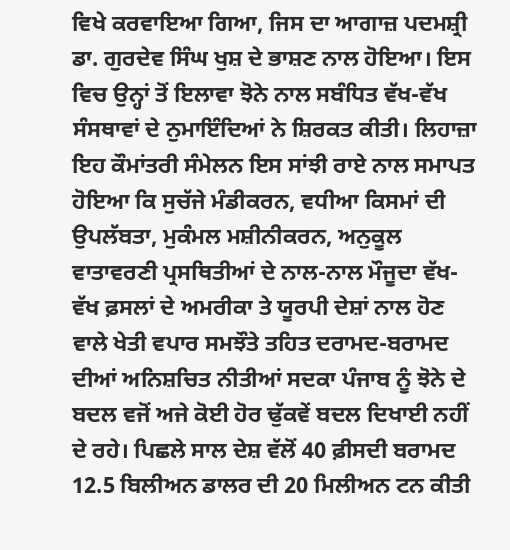ਵਿਖੇ ਕਰਵਾਇਆ ਗਿਆ, ਜਿਸ ਦਾ ਆਗਾਜ਼ ਪਦਮਸ਼੍ਰੀ ਡਾ. ਗੁਰਦੇਵ ਸਿੰਘ ਖੁਸ਼ ਦੇ ਭਾਸ਼ਣ ਨਾਲ ਹੋਇਆ। ਇਸ ਵਿਚ ਉਨ੍ਹਾਂ ਤੋਂ ਇਲਾਵਾ ਝੋਨੇ ਨਾਲ ਸਬੰਧਿਤ ਵੱਖ-ਵੱਖ ਸੰਸਥਾਵਾਂ ਦੇ ਨੁਮਾਇੰਦਿਆਂ ਨੇ ਸ਼ਿਰਕਤ ਕੀਤੀ। ਲਿਹਾਜ਼ਾ ਇਹ ਕੌਮਾਂਤਰੀ ਸੰਮੇਲਨ ਇਸ ਸਾਂਝੀ ਰਾਏ ਨਾਲ ਸਮਾਪਤ ਹੋਇਆ ਕਿ ਸੁਚੱਜੇ ਮੰਡੀਕਰਨ, ਵਧੀਆ ਕਿਸਮਾਂ ਦੀ ਉਪਲੱਬਤਾ, ਮੁਕੰਮਲ ਮਸ਼ੀਨੀਕਰਨ, ਅਨੁਕੂਲ ਵਾਤਾਵਰਣੀ ਪ੍ਰਸਥਿਤੀਆਂ ਦੇ ਨਾਲ-ਨਾਲ ਮੌਜੂਦਾ ਵੱਖ-ਵੱਖ ਫ਼ਸਲਾਂ ਦੇ ਅਮਰੀਕਾ ਤੇ ਯੂਰਪੀ ਦੇਸ਼ਾਂ ਨਾਲ ਹੋਣ ਵਾਲੇ ਖੇਤੀ ਵਪਾਰ ਸਮਝੌਤੇ ਤਹਿਤ ਦਰਾਮਦ-ਬਰਾਮਦ ਦੀਆਂ ਅਨਿਸ਼ਚਿਤ ਨੀਤੀਆਂ ਸਦਕਾ ਪੰਜਾਬ ਨੂੰ ਝੋਨੇ ਦੇ ਬਦਲ ਵਜੋਂ ਅਜੇ ਕੋਈ ਹੋਰ ਢੁੱਕਵੇਂ ਬਦਲ ਦਿਖਾਈ ਨਹੀਂ ਦੇ ਰਹੇ। ਪਿਛਲੇ ਸਾਲ ਦੇਸ਼ ਵੱਲੋਂ 40 ਫ਼ੀਸਦੀ ਬਰਾਮਦ 12.5 ਬਿਲੀਅਨ ਡਾਲਰ ਦੀ 20 ਮਿਲੀਅਨ ਟਨ ਕੀਤੀ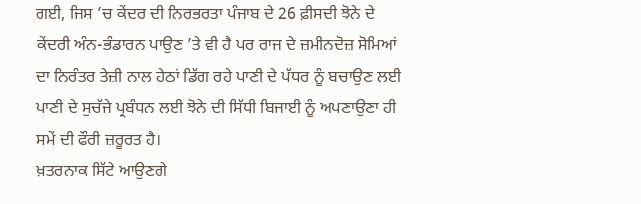ਗਈ, ਜਿਸ ’ਚ ਕੇਂਦਰ ਦੀ ਨਿਰਭਰਤਾ ਪੰਜਾਬ ਦੇ 26 ਫ਼ੀਸਦੀ ਝੋਨੇ ਦੇ ਕੇਂਦਰੀ ਅੰਨ-ਭੰਡਾਰਨ ਪਾਉਣ ’ਤੇ ਵੀ ਹੈ ਪਰ ਰਾਜ ਦੇ ਜ਼ਮੀਨਦੋਜ਼ ਸੋਮਿਆਂ ਦਾ ਨਿਰੰਤਰ ਤੇਜ਼ੀ ਨਾਲ ਹੇਠਾਂ ਡਿੱਗ ਰਹੇ ਪਾਣੀ ਦੇ ਪੱਧਰ ਨੂੰ ਬਚਾਉਣ ਲਈ ਪਾਣੀ ਦੇ ਸੁਚੱਜੇ ਪ੍ਰਬੰਧਨ ਲਈ ਝੋਨੇ ਦੀ ਸਿੱਧੀ ਬਿਜਾਈ ਨੂੰ ਅਪਣਾਉਣਾ ਹੀ ਸਮੇਂ ਦੀ ਫੌਰੀ ਜ਼ਰੂਰਤ ਹੈ।
ਖ਼ਤਰਨਾਕ ਸਿੱਟੇ ਆਉਣਗੇ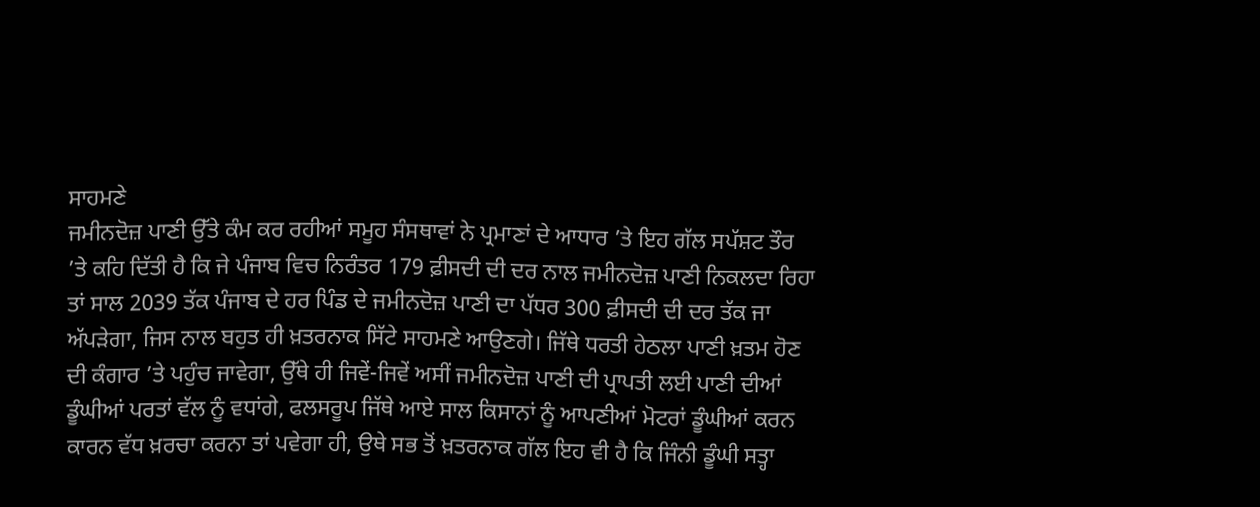ਸਾਹਮਣੇ
ਜਮੀਨਦੋਜ਼ ਪਾਣੀ ਉੱਤੇ ਕੰਮ ਕਰ ਰਹੀਆਂ ਸਮੂਹ ਸੰਸਥਾਵਾਂ ਨੇ ਪ੍ਰਮਾਣਾਂ ਦੇ ਆਧਾਰ ’ਤੇ ਇਹ ਗੱਲ ਸਪੱਸ਼ਟ ਤੌਰ ’ਤੇ ਕਹਿ ਦਿੱਤੀ ਹੈ ਕਿ ਜੇ ਪੰਜਾਬ ਵਿਚ ਨਿਰੰਤਰ 179 ਫ਼ੀਸਦੀ ਦੀ ਦਰ ਨਾਲ ਜਮੀਨਦੋਜ਼ ਪਾਣੀ ਨਿਕਲਦਾ ਰਿਹਾ ਤਾਂ ਸਾਲ 2039 ਤੱਕ ਪੰਜਾਬ ਦੇ ਹਰ ਪਿੰਡ ਦੇ ਜਮੀਨਦੋਜ਼ ਪਾਣੀ ਦਾ ਪੱਧਰ 300 ਫ਼ੀਸਦੀ ਦੀ ਦਰ ਤੱਕ ਜਾ ਅੱਪੜੇਗਾ, ਜਿਸ ਨਾਲ ਬਹੁਤ ਹੀ ਖ਼ਤਰਨਾਕ ਸਿੱਟੇ ਸਾਹਮਣੇ ਆਉਣਗੇ। ਜਿੱਥੇ ਧਰਤੀ ਹੇਠਲਾ ਪਾਣੀ ਖ਼ਤਮ ਹੋਣ ਦੀ ਕੰਗਾਰ ’ਤੇ ਪਹੁੰਚ ਜਾਵੇਗਾ, ਉੱਥੇ ਹੀ ਜਿਵੇਂ-ਜਿਵੇਂ ਅਸੀਂ ਜਮੀਨਦੋਜ਼ ਪਾਣੀ ਦੀ ਪ੍ਰਾਪਤੀ ਲਈ ਪਾਣੀ ਦੀਆਂ ਡੂੰਘੀਆਂ ਪਰਤਾਂ ਵੱਲ ਨੂੰ ਵਧਾਂਗੇ, ਫਲਸਰੂਪ ਜਿੱਥੇ ਆਏ ਸਾਲ ਕਿਸਾਨਾਂ ਨੂੰ ਆਪਣੀਆਂ ਮੋਟਰਾਂ ਡੂੰਘੀਆਂ ਕਰਨ ਕਾਰਨ ਵੱਧ ਖ਼ਰਚਾ ਕਰਨਾ ਤਾਂ ਪਵੇਗਾ ਹੀ, ਉਥੇ ਸਭ ਤੋਂ ਖ਼ਤਰਨਾਕ ਗੱਲ ਇਹ ਵੀ ਹੈ ਕਿ ਜਿੰਨੀ ਡੂੰਘੀ ਸਤ੍ਹਾ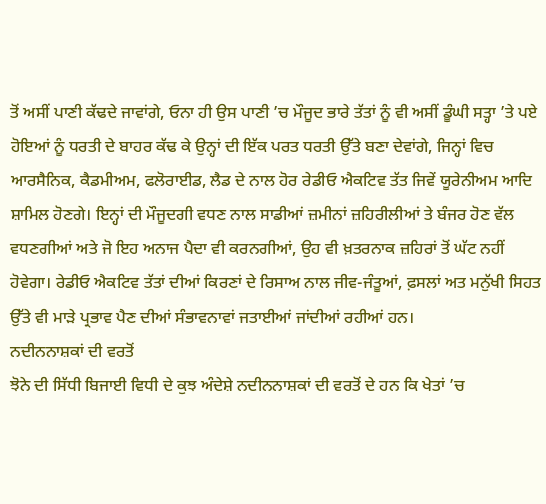ਤੋਂ ਅਸੀਂ ਪਾਣੀ ਕੱਢਦੇ ਜਾਵਾਂਗੇ, ਓਨਾ ਹੀ ਉਸ ਪਾਣੀ ’ਚ ਮੌਜੂਦ ਭਾਰੇ ਤੱਤਾਂ ਨੂੰ ਵੀ ਅਸੀਂ ਡੂੰਘੀ ਸਤ੍ਹਾ ’ਤੇ ਪਏ ਹੋਇਆਂ ਨੂੰ ਧਰਤੀ ਦੇ ਬਾਹਰ ਕੱਢ ਕੇ ਉਨ੍ਹਾਂ ਦੀ ਇੱਕ ਪਰਤ ਧਰਤੀ ਉੱਤੇ ਬਣਾ ਦੇਵਾਂਗੇ, ਜਿਨ੍ਹਾਂ ਵਿਚ ਆਰਸੈਨਿਕ, ਕੈਡਮੀਅਮ, ਫਲੋਰਾਈਡ, ਲੈਡ ਦੇ ਨਾਲ ਹੋਰ ਰੇਡੀਓ ਐਕਟਿਵ ਤੱਤ ਜਿਵੇਂ ਯੂਰੇਨੀਅਮ ਆਦਿ ਸ਼ਾਮਿਲ ਹੋਣਗੇ। ਇਨ੍ਹਾਂ ਦੀ ਮੌਜੂਦਗੀ ਵਧਣ ਨਾਲ ਸਾਡੀਆਂ ਜ਼ਮੀਨਾਂ ਜ਼ਹਿਰੀਲੀਆਂ ਤੇ ਬੰਜਰ ਹੋਣ ਵੱਲ ਵਧਣਗੀਆਂ ਅਤੇ ਜੋ ਇਹ ਅਨਾਜ ਪੈਦਾ ਵੀ ਕਰਨਗੀਆਂ, ਉਹ ਵੀ ਖ਼ਤਰਨਾਕ ਜ਼ਹਿਰਾਂ ਤੋਂ ਘੱਟ ਨਹੀਂ ਹੋਵੇਗਾ। ਰੇਡੀਓ ਐਕਟਿਵ ਤੱਤਾਂ ਦੀਆਂ ਕਿਰਣਾਂ ਦੇ ਰਿਸਾਅ ਨਾਲ ਜੀਵ-ਜੰਤੂਆਂ, ਫ਼ਸਲਾਂ ਅਤ ਮਨੁੱਖੀ ਸਿਹਤ ਉੱਤੇ ਵੀ ਮਾੜੇ ਪ੍ਰਭਾਵ ਪੈਣ ਦੀਆਂ ਸੰਭਾਵਨਾਵਾਂ ਜਤਾਈਆਂ ਜਾਂਦੀਆਂ ਰਹੀਆਂ ਹਨ।
ਨਦੀਨਨਾਸ਼ਕਾਂ ਦੀ ਵਰਤੋਂ
ਝੋਨੇ ਦੀ ਸਿੱਧੀ ਬਿਜਾਈ ਵਿਧੀ ਦੇ ਕੁਝ ਅੰਦੇਸ਼ੇ ਨਦੀਨਨਾਸ਼ਕਾਂ ਦੀ ਵਰਤੋਂ ਦੇ ਹਨ ਕਿ ਖੇਤਾਂ ’ਚ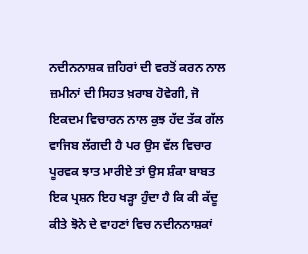ਨਦੀਨਨਾਸ਼ਕ ਜ਼ਹਿਰਾਂ ਦੀ ਵਰਤੋਂ ਕਰਨ ਨਾਲ ਜ਼ਮੀਨਾਂ ਦੀ ਸਿਹਤ ਖ਼ਰਾਬ ਹੋਵੇਗੀ, ਜੋ ਇਕਦਮ ਵਿਚਾਰਨ ਨਾਲ ਕੁਝ ਹੱਦ ਤੱਕ ਗੱਲ ਵਾਜਿਬ ਲੱਗਦੀ ਹੈ ਪਰ ਉਸ ਵੱਲ ਵਿਚਾਰ ਪੂਰਵਕ ਝਾਤ ਮਾਰੀਏ ਤਾਂ ਉਸ ਸ਼ੰਕਾ ਬਾਬਤ ਇਕ ਪ੍ਰਸ਼ਨ ਇਹ ਖੜ੍ਹਾ ਹੁੰਦਾ ਹੈ ਕਿ ਕੀ ਕੱਦੂ ਕੀਤੇ ਝੋਨੇ ਦੇ ਵਾਹਣਾਂ ਵਿਚ ਨਦੀਨਨਾਸ਼ਕਾਂ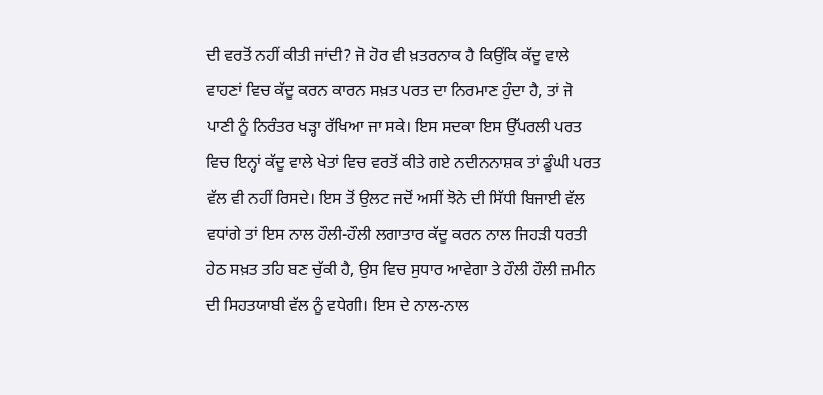ਦੀ ਵਰਤੋਂ ਨਹੀਂ ਕੀਤੀ ਜਾਂਦੀ? ਜੋ ਹੋਰ ਵੀ ਖ਼ਤਰਨਾਕ ਹੈ ਕਿਉਂਕਿ ਕੱਦੂ ਵਾਲੇ ਵਾਹਣਾਂ ਵਿਚ ਕੱਦੂ ਕਰਨ ਕਾਰਨ ਸਖ਼ਤ ਪਰਤ ਦਾ ਨਿਰਮਾਣ ਹੁੰਦਾ ਹੈ, ਤਾਂ ਜੋ ਪਾਣੀ ਨੂੰ ਨਿਰੰਤਰ ਖੜ੍ਹਾ ਰੱਖਿਆ ਜਾ ਸਕੇ। ਇਸ ਸਦਕਾ ਇਸ ਉੱਪਰਲੀ ਪਰਤ ਵਿਚ ਇਨ੍ਹਾਂ ਕੱਦੂ ਵਾਲੇ ਖੇਤਾਂ ਵਿਚ ਵਰਤੋਂ ਕੀਤੇ ਗਏ ਨਦੀਨਨਾਸ਼ਕ ਤਾਂ ਡੂੰਘੀ ਪਰਤ ਵੱਲ ਵੀ ਨਹੀਂ ਰਿਸਦੇ। ਇਸ ਤੋਂ ਉਲਟ ਜਦੋਂ ਅਸੀਂ ਝੋਨੇ ਦੀ ਸਿੱਧੀ ਬਿਜਾਈ ਵੱਲ ਵਧਾਂਗੇ ਤਾਂ ਇਸ ਨਾਲ ਹੌਲੀ-ਹੌਲੀ ਲਗਾਤਾਰ ਕੱਦੂ ਕਰਨ ਨਾਲ ਜਿਹੜੀ ਧਰਤੀ ਹੇਠ ਸਖ਼ਤ ਤਹਿ ਬਣ ਚੁੱਕੀ ਹੈ, ਉਸ ਵਿਚ ਸੁਧਾਰ ਆਵੇਗਾ ਤੇ ਹੌਲੀ ਹੌਲੀ ਜ਼ਮੀਨ ਦੀ ਸਿਹਤਯਾਬੀ ਵੱਲ ਨੂੰ ਵਧੇਗੀ। ਇਸ ਦੇ ਨਾਲ-ਨਾਲ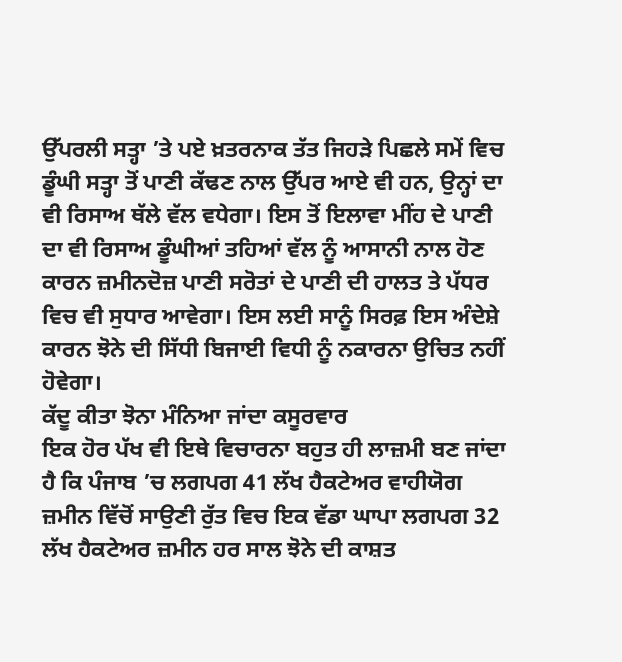ਉੱਪਰਲੀ ਸਤ੍ਹਾ ’ਤੇ ਪਏ ਖ਼ਤਰਨਾਕ ਤੱਤ ਜਿਹੜੇ ਪਿਛਲੇ ਸਮੇਂ ਵਿਚ ਡੂੰਘੀ ਸਤ੍ਹਾ ਤੋਂ ਪਾਣੀ ਕੱਢਣ ਨਾਲ ਉੱਪਰ ਆਏ ਵੀ ਹਨ, ਉਨ੍ਹਾਂ ਦਾ ਵੀ ਰਿਸਾਅ ਥੱਲੇ ਵੱਲ ਵਧੇਗਾ। ਇਸ ਤੋਂ ਇਲਾਵਾ ਮੀਂਹ ਦੇ ਪਾਣੀ ਦਾ ਵੀ ਰਿਸਾਅ ਡੂੰਘੀਆਂ ਤਹਿਆਂ ਵੱਲ ਨੂੰ ਆਸਾਨੀ ਨਾਲ ਹੋਣ ਕਾਰਨ ਜ਼ਮੀਨਦੋਜ਼ ਪਾਣੀ ਸਰੋਤਾਂ ਦੇ ਪਾਣੀ ਦੀ ਹਾਲਤ ਤੇ ਪੱਧਰ ਵਿਚ ਵੀ ਸੁਧਾਰ ਆਵੇਗਾ। ਇਸ ਲਈ ਸਾਨੂੰ ਸਿਰਫ਼ ਇਸ ਅੰਦੇਸ਼ੇ ਕਾਰਨ ਝੋਨੇ ਦੀ ਸਿੱਧੀ ਬਿਜਾਈ ਵਿਧੀ ਨੂੰ ਨਕਾਰਨਾ ਉਚਿਤ ਨਹੀਂ ਹੋਵੇਗਾ।
ਕੱਦੂ ਕੀਤਾ ਝੋਨਾ ਮੰਨਿਆ ਜਾਂਦਾ ਕਸੂਰਵਾਰ
ਇਕ ਹੋਰ ਪੱਖ ਵੀ ਇਥੇ ਵਿਚਾਰਨਾ ਬਹੁਤ ਹੀ ਲਾਜ਼ਮੀ ਬਣ ਜਾਂਦਾ ਹੈ ਕਿ ਪੰਜਾਬ ’ਚ ਲਗਪਗ 41 ਲੱਖ ਹੈਕਟੇਅਰ ਵਾਹੀਯੋਗ ਜ਼ਮੀਨ ਵਿੱਚੋਂ ਸਾਉਣੀ ਰੁੱਤ ਵਿਚ ਇਕ ਵੱਡਾ ਘਾਪਾ ਲਗਪਗ 32 ਲੱਖ ਹੈਕਟੇਅਰ ਜ਼ਮੀਨ ਹਰ ਸਾਲ ਝੋਨੇ ਦੀ ਕਾਸ਼ਤ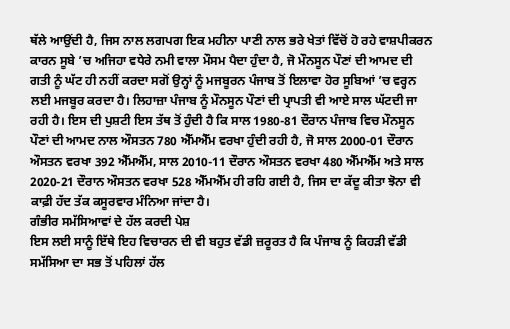ਥੱਲੇ ਆਉਂਦੀ ਹੈ, ਜਿਸ ਨਾਲ ਲਗਪਗ ਇਕ ਮਹੀਨਾ ਪਾਣੀ ਨਾਲ ਭਰੇ ਖੇਤਾਂ ਵਿੱਚੋਂ ਹੋ ਰਹੇ ਵਾਸ਼ਪੀਕਰਨ ਕਾਰਨ ਸੂਬੇ ’ਚ ਅਜਿਹਾ ਵਧੇਰੇ ਨਮੀ ਵਾਲਾ ਮੌਸਮ ਪੈਦਾ ਹੁੰਦਾ ਹੈ, ਜੋ ਮੌਨਸੂਨ ਪੌਣਾਂ ਦੀ ਆਮਦ ਦੀ ਗਤੀ ਨੂੰ ਘੱਟ ਹੀ ਨਹੀਂ ਕਰਦਾ ਸਗੋਂ ਉਨ੍ਹਾਂ ਨੂੰ ਮਜਬੂਰਨ ਪੰਜਾਬ ਤੋਂ ਇਲਾਵਾ ਹੋਰ ਸੂਬਿਆਂ ’ਚ ਵਰ੍ਹਨ ਲਈ ਮਜਬੂਰ ਕਰਦਾ ਹੈ। ਲਿਹਾਜ਼ਾ ਪੰਜਾਬ ਨੂੰ ਮੌਨਸੂਨ ਪੌਣਾਂ ਦੀ ਪ੍ਰਾਪਤੀ ਵੀ ਆਏ ਸਾਲ ਘੱਟਦੀ ਜਾ ਰਹੀ ਹੈ। ਇਸ ਦੀ ਪੁਸ਼ਟੀ ਇਸ ਤੱਥ ਤੋਂ ਹੁੰਦੀ ਹੈ ਕਿ ਸਾਲ 1980-81 ਦੌਰਾਨ ਪੰਜਾਬ ਵਿਚ ਮੌਨਸੂਨ ਪੌਣਾਂ ਦੀ ਆਮਦ ਨਾਲ ਔਸਤਨ 780 ਐੱਮਐੱਮ ਵਰਖਾ ਹੁੰਦੀ ਰਹੀ ਹੈ, ਜੋ ਸਾਲ 2000-01 ਦੌਰਾਨ ਔਸਤਨ ਵਰਖਾ 392 ਐੱਮਐੱਮ, ਸਾਲ 2010-11 ਦੌਰਾਨ ਔਸਤਨ ਵਰਖਾ 480 ਐੱਮਐੱਮ ਅਤੇ ਸਾਲ 2020-21 ਦੌਰਾਨ ਔਸਤਨ ਵਰਖਾ 528 ਐੱਮਐੱਮ ਹੀ ਰਹਿ ਗਈ ਹੈ, ਜਿਸ ਦਾ ਕੱਦੂ ਕੀਤਾ ਝੋਨਾ ਵੀ ਕਾਫ਼ੀ ਹੱਦ ਤੱਕ ਕਸੂਰਵਾਰ ਮੰਨਿਆ ਜਾਂਦਾ ਹੈ।
ਗੰਭੀਰ ਸਮੱਸਿਆਵਾਂ ਦੇ ਹੱਲ ਕਰਦੀ ਪੇਸ਼
ਇਸ ਲਈ ਸਾਨੂੰ ਇੱਥੇ ਇਹ ਵਿਚਾਰਨ ਦੀ ਵੀ ਬਹੁਤ ਵੱਡੀ ਜ਼ਰੂਰਤ ਹੈ ਕਿ ਪੰਜਾਬ ਨੂੰ ਕਿਹੜੀ ਵੱਡੀ ਸਮੱਸਿਆ ਦਾ ਸਭ ਤੋਂ ਪਹਿਲਾਂ ਹੱਲ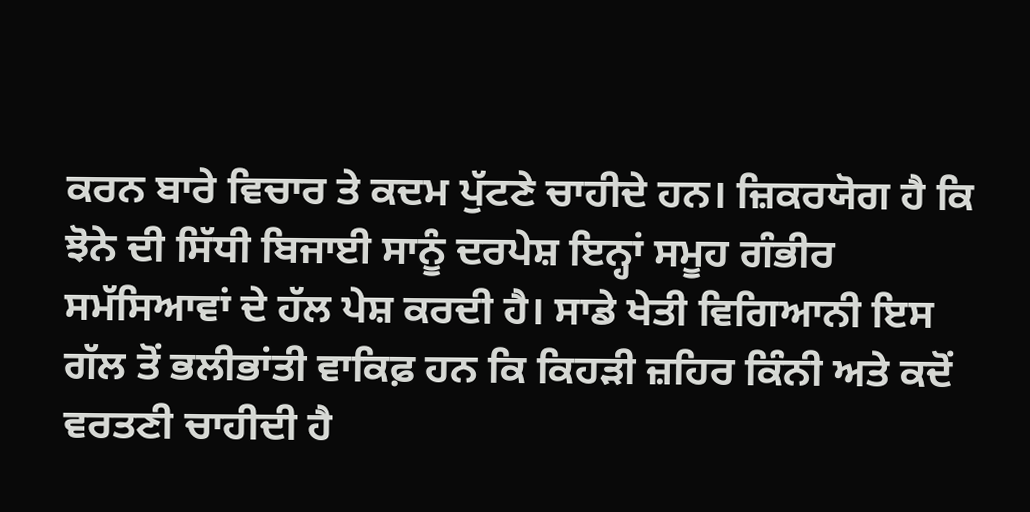ਕਰਨ ਬਾਰੇ ਵਿਚਾਰ ਤੇ ਕਦਮ ਪੁੱਟਣੇ ਚਾਹੀਦੇ ਹਨ। ਜ਼ਿਕਰਯੋਗ ਹੈ ਕਿ ਝੋਨੇ ਦੀ ਸਿੱਧੀ ਬਿਜਾਈ ਸਾਨੂੰ ਦਰਪੇਸ਼ ਇਨ੍ਹਾਂ ਸਮੂਹ ਗੰਭੀਰ ਸਮੱਸਿਆਵਾਂ ਦੇ ਹੱਲ ਪੇਸ਼ ਕਰਦੀ ਹੈ। ਸਾਡੇ ਖੇਤੀ ਵਿਗਿਆਨੀ ਇਸ ਗੱਲ ਤੋਂ ਭਲੀਭਾਂਤੀ ਵਾਕਿਫ਼ ਹਨ ਕਿ ਕਿਹੜੀ ਜ਼ਹਿਰ ਕਿੰਨੀ ਅਤੇ ਕਦੋਂ ਵਰਤਣੀ ਚਾਹੀਦੀ ਹੈ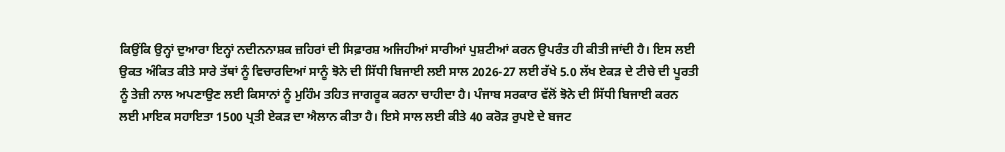ਕਿਉਂਕਿ ਉਨ੍ਹਾਂ ਦੁਆਰਾ ਇਨ੍ਹਾਂ ਨਦੀਨਨਾਸ਼ਕ ਜ਼ਹਿਰਾਂ ਦੀ ਸਿਫ਼ਾਰਸ਼ ਅਜਿਹੀਆਂ ਸਾਰੀਆਂ ਪੁਸ਼ਟੀਆਂ ਕਰਨ ਉਪਰੰਤ ਹੀ ਕੀਤੀ ਜਾਂਦੀ ਹੈ। ਇਸ ਲਈ ਉਕਤ ਅੰਕਿਤ ਕੀਤੇ ਸਾਰੇ ਤੱਥਾਂ ਨੂੰ ਵਿਚਾਰਦਿਆਂ ਸਾਨੂੰ ਝੋਨੇ ਦੀ ਸਿੱਧੀ ਬਿਜਾਈ ਲਈ ਸਾਲ 2026-27 ਲਈ ਰੱਖੇ 5.0 ਲੱਖ ਏਕੜ ਦੇ ਟੀਚੇ ਦੀ ਪੂਰਤੀ ਨੂੰ ਤੇਜ਼ੀ ਨਾਲ ਅਪਣਾਉਣ ਲਈ ਕਿਸਾਨਾਂ ਨੂੰ ਮੁਹਿੰਮ ਤਹਿਤ ਜਾਗਰੂਕ ਕਰਨਾ ਚਾਹੀਦਾ ਹੈ। ਪੰਜਾਬ ਸਰਕਾਰ ਵੱਲੋਂ ਝੋਨੇ ਦੀ ਸਿੱਧੀ ਬਿਜਾਈ ਕਰਨ ਲਈ ਮਾਇਕ ਸਹਾਇਤਾ 1500 ਪ੍ਰਤੀ ਏਕੜ ਦਾ ਐਲਾਨ ਕੀਤਾ ਹੈ। ਇਸੇ ਸਾਲ ਲਈ ਕੀਤੇ 40 ਕਰੋੜ ਰੁਪਏ ਦੇ ਬਜਟ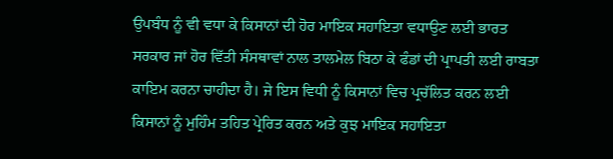ਉਪਬੰਧ ਨੂੰ ਵੀ ਵਧਾ ਕੇ ਕਿਸਾਨਾਂ ਦੀ ਹੋਰ ਮਾਇਕ ਸਹਾਇਤਾ ਵਧਾਉਣ ਲਈ ਭਾਰਤ ਸਰਕਾਰ ਜਾਂ ਹੋਰ ਵਿੱਤੀ ਸੰਸਥਾਵਾਂ ਨਾਲ ਤਾਲਮੇਲ ਬਿਠਾ ਕੇ ਫੰਡਾਂ ਦੀ ਪ੍ਰਾਪਤੀ ਲਈ ਰਾਬਤਾ ਕਾਇਮ ਕਰਨਾ ਚਾਹੀਦਾ ਹੈ। ਜੇ ਇਸ ਵਿਧੀ ਨੂੰ ਕਿਸਾਨਾਂ ਵਿਚ ਪ੍ਰਚੱਲਿਤ ਕਰਨ ਲਈ ਕਿਸਾਨਾਂ ਨੂੰ ਮੁਹਿੰਮ ਤਹਿਤ ਪ੍ਰੇਰਿਤ ਕਰਨ ਅਤੇ ਕੁਝ ਮਾਇਕ ਸਹਾਇਤਾ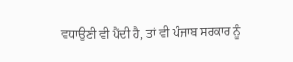ਵਧਾਉਣੀ ਵੀ ਪੈਂਦੀ ਹੈ, ਤਾਂ ਵੀ ਪੰਜਾਬ ਸਰਕਾਰ ਨੂੰ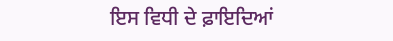ਇਸ ਵਿਧੀ ਦੇ ਫ਼ਾਇਦਿਆਂ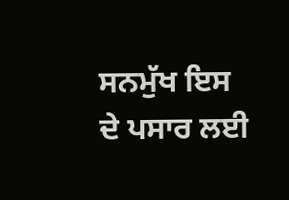ਸਨਮੁੱਖ ਇਸ ਦੇ ਪਸਾਰ ਲਈ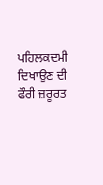ਪਹਿਲਕਦਮੀ ਦਿਖਾਉਣ ਦੀ ਫੌਰੀ ਜ਼ਰੂਰਤ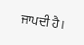ਜਾਪਦੀ ਹੈ।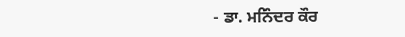- ਡਾ. ਮਨਿੰਦਰ ਕੌਰ